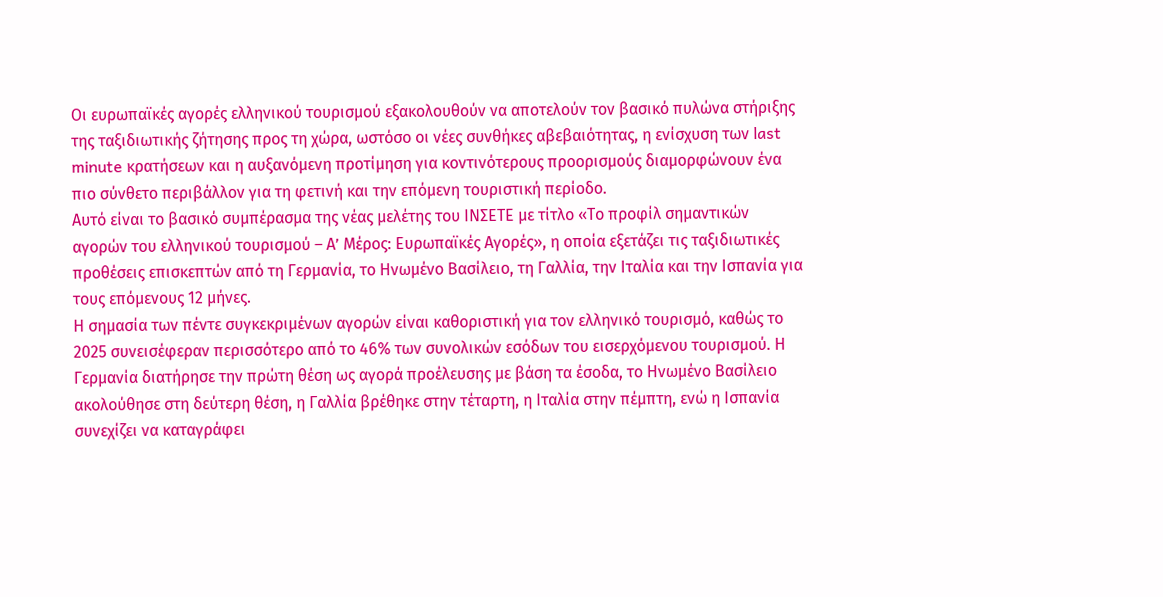Οι ευρωπαϊκές αγορές ελληνικού τουρισμού εξακολουθούν να αποτελούν τον βασικό πυλώνα στήριξης της ταξιδιωτικής ζήτησης προς τη χώρα, ωστόσο οι νέες συνθήκες αβεβαιότητας, η ενίσχυση των last minute κρατήσεων και η αυξανόμενη προτίμηση για κοντινότερους προορισμούς διαμορφώνουν ένα πιο σύνθετο περιβάλλον για τη φετινή και την επόμενη τουριστική περίοδο.
Αυτό είναι το βασικό συμπέρασμα της νέας μελέτης του ΙΝΣΕΤΕ με τίτλο «Το προφίλ σημαντικών αγορών του ελληνικού τουρισμού – Α’ Μέρος: Ευρωπαϊκές Αγορές», η οποία εξετάζει τις ταξιδιωτικές προθέσεις επισκεπτών από τη Γερμανία, το Ηνωμένο Βασίλειο, τη Γαλλία, την Ιταλία και την Ισπανία για τους επόμενους 12 μήνες.
Η σημασία των πέντε συγκεκριμένων αγορών είναι καθοριστική για τον ελληνικό τουρισμό, καθώς το 2025 συνεισέφεραν περισσότερο από το 46% των συνολικών εσόδων του εισερχόμενου τουρισμού. Η Γερμανία διατήρησε την πρώτη θέση ως αγορά προέλευσης με βάση τα έσοδα, το Ηνωμένο Βασίλειο ακολούθησε στη δεύτερη θέση, η Γαλλία βρέθηκε στην τέταρτη, η Ιταλία στην πέμπτη, ενώ η Ισπανία συνεχίζει να καταγράφει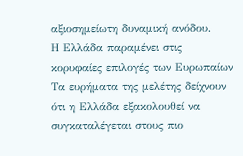αξιοσημείωτη δυναμική ανόδου.
Η Ελλάδα παραμένει στις κορυφαίες επιλογές των Ευρωπαίων
Τα ευρήματα της μελέτης δείχνουν ότι η Ελλάδα εξακολουθεί να συγκαταλέγεται στους πιο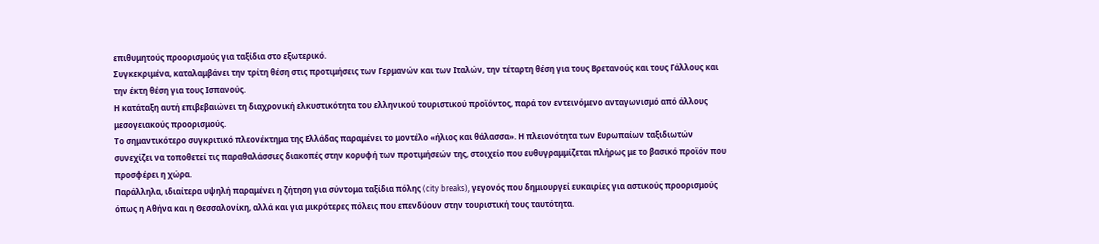επιθυμητούς προορισμούς για ταξίδια στο εξωτερικό.
Συγκεκριμένα, καταλαμβάνει την τρίτη θέση στις προτιμήσεις των Γερμανών και των Ιταλών, την τέταρτη θέση για τους Βρετανούς και τους Γάλλους και την έκτη θέση για τους Ισπανούς.
Η κατάταξη αυτή επιβεβαιώνει τη διαχρονική ελκυστικότητα του ελληνικού τουριστικού προϊόντος, παρά τον εντεινόμενο ανταγωνισμό από άλλους μεσογειακούς προορισμούς.
Το σημαντικότερο συγκριτικό πλεονέκτημα της Ελλάδας παραμένει το μοντέλο «ήλιος και θάλασσα». Η πλειονότητα των Ευρωπαίων ταξιδιωτών συνεχίζει να τοποθετεί τις παραθαλάσσιες διακοπές στην κορυφή των προτιμήσεών της, στοιχείο που ευθυγραμμίζεται πλήρως με το βασικό προϊόν που προσφέρει η χώρα.
Παράλληλα, ιδιαίτερα υψηλή παραμένει η ζήτηση για σύντομα ταξίδια πόλης (city breaks), γεγονός που δημιουργεί ευκαιρίες για αστικούς προορισμούς όπως η Αθήνα και η Θεσσαλονίκη, αλλά και για μικρότερες πόλεις που επενδύουν στην τουριστική τους ταυτότητα.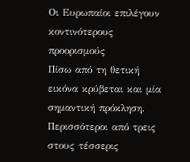Οι Ευρωπαίοι επιλέγουν κοντινότερους προορισμούς
Πίσω από τη θετική εικόνα κρύβεται και μία σημαντική πρόκληση.
Περισσότεροι από τρεις στους τέσσερις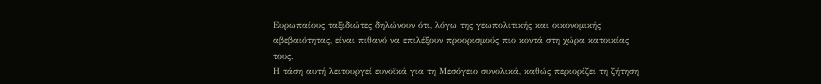Ευρωπαίους ταξιδιώτες δηλώνουν ότι, λόγω της γεωπολιτικής και οικονομικής αβεβαιότητας, είναι πιθανό να επιλέξουν προορισμούς πιο κοντά στη χώρα κατοικίας τους.
Η τάση αυτή λειτουργεί ευνοϊκά για τη Μεσόγειο συνολικά, καθώς περιορίζει τη ζήτηση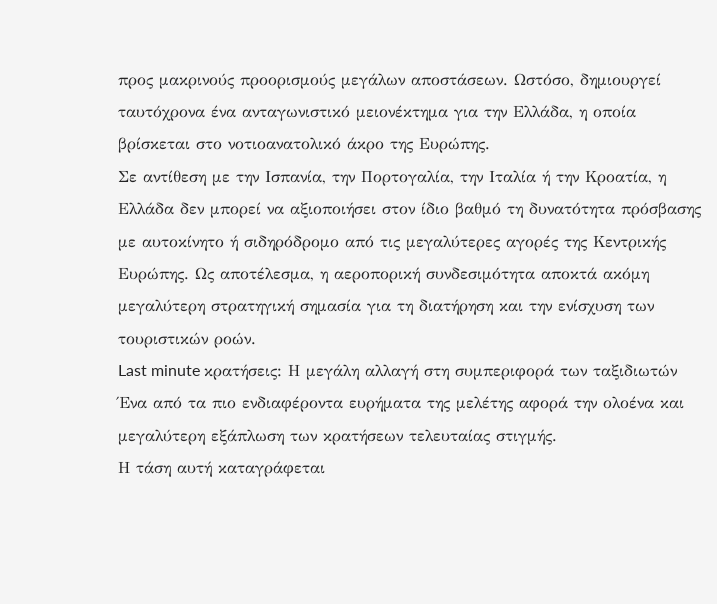προς μακρινούς προορισμούς μεγάλων αποστάσεων. Ωστόσο, δημιουργεί ταυτόχρονα ένα ανταγωνιστικό μειονέκτημα για την Ελλάδα, η οποία βρίσκεται στο νοτιοανατολικό άκρο της Ευρώπης.
Σε αντίθεση με την Ισπανία, την Πορτογαλία, την Ιταλία ή την Κροατία, η Ελλάδα δεν μπορεί να αξιοποιήσει στον ίδιο βαθμό τη δυνατότητα πρόσβασης με αυτοκίνητο ή σιδηρόδρομο από τις μεγαλύτερες αγορές της Κεντρικής Ευρώπης. Ως αποτέλεσμα, η αεροπορική συνδεσιμότητα αποκτά ακόμη μεγαλύτερη στρατηγική σημασία για τη διατήρηση και την ενίσχυση των τουριστικών ροών.
Last minute κρατήσεις: Η μεγάλη αλλαγή στη συμπεριφορά των ταξιδιωτών
Ένα από τα πιο ενδιαφέροντα ευρήματα της μελέτης αφορά την ολοένα και μεγαλύτερη εξάπλωση των κρατήσεων τελευταίας στιγμής.
Η τάση αυτή καταγράφεται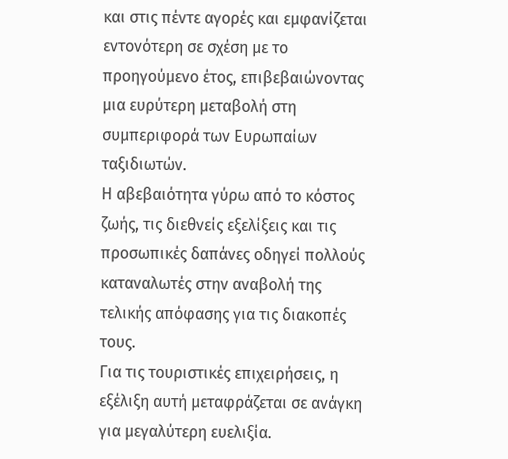και στις πέντε αγορές και εμφανίζεται εντονότερη σε σχέση με το προηγούμενο έτος, επιβεβαιώνοντας μια ευρύτερη μεταβολή στη συμπεριφορά των Ευρωπαίων ταξιδιωτών.
Η αβεβαιότητα γύρω από το κόστος ζωής, τις διεθνείς εξελίξεις και τις προσωπικές δαπάνες οδηγεί πολλούς καταναλωτές στην αναβολή της τελικής απόφασης για τις διακοπές τους.
Για τις τουριστικές επιχειρήσεις, η εξέλιξη αυτή μεταφράζεται σε ανάγκη για μεγαλύτερη ευελιξία.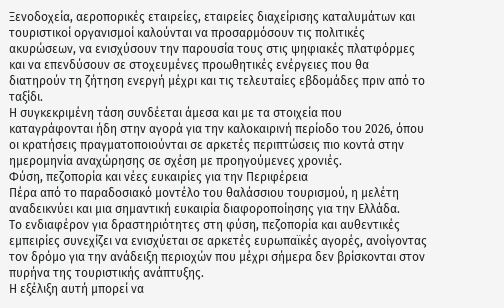Ξενοδοχεία, αεροπορικές εταιρείες, εταιρείες διαχείρισης καταλυμάτων και τουριστικοί οργανισμοί καλούνται να προσαρμόσουν τις πολιτικές ακυρώσεων, να ενισχύσουν την παρουσία τους στις ψηφιακές πλατφόρμες και να επενδύσουν σε στοχευμένες προωθητικές ενέργειες που θα διατηρούν τη ζήτηση ενεργή μέχρι και τις τελευταίες εβδομάδες πριν από το ταξίδι.
Η συγκεκριμένη τάση συνδέεται άμεσα και με τα στοιχεία που καταγράφονται ήδη στην αγορά για την καλοκαιρινή περίοδο του 2026, όπου οι κρατήσεις πραγματοποιούνται σε αρκετές περιπτώσεις πιο κοντά στην ημερομηνία αναχώρησης σε σχέση με προηγούμενες χρονιές.
Φύση, πεζοπορία και νέες ευκαιρίες για την Περιφέρεια
Πέρα από το παραδοσιακό μοντέλο του θαλάσσιου τουρισμού, η μελέτη αναδεικνύει και μια σημαντική ευκαιρία διαφοροποίησης για την Ελλάδα.
Το ενδιαφέρον για δραστηριότητες στη φύση, πεζοπορία και αυθεντικές εμπειρίες συνεχίζει να ενισχύεται σε αρκετές ευρωπαϊκές αγορές, ανοίγοντας τον δρόμο για την ανάδειξη περιοχών που μέχρι σήμερα δεν βρίσκονται στον πυρήνα της τουριστικής ανάπτυξης.
Η εξέλιξη αυτή μπορεί να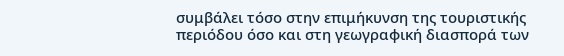συμβάλει τόσο στην επιμήκυνση της τουριστικής περιόδου όσο και στη γεωγραφική διασπορά των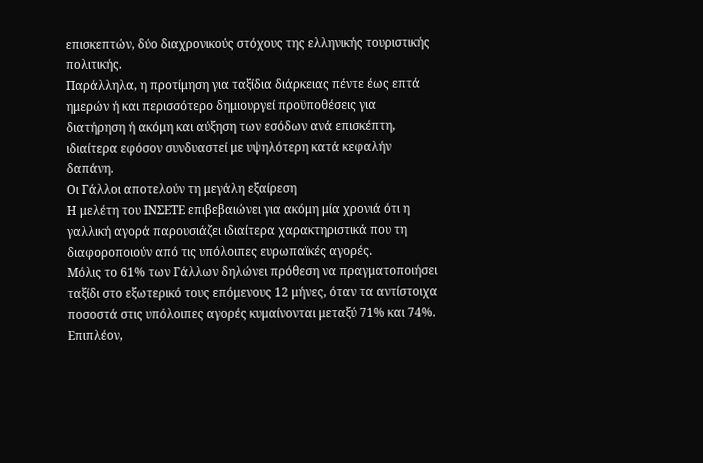επισκεπτών, δύο διαχρονικούς στόχους της ελληνικής τουριστικής πολιτικής.
Παράλληλα, η προτίμηση για ταξίδια διάρκειας πέντε έως επτά ημερών ή και περισσότερο δημιουργεί προϋποθέσεις για διατήρηση ή ακόμη και αύξηση των εσόδων ανά επισκέπτη, ιδιαίτερα εφόσον συνδυαστεί με υψηλότερη κατά κεφαλήν δαπάνη.
Οι Γάλλοι αποτελούν τη μεγάλη εξαίρεση
Η μελέτη του ΙΝΣΕΤΕ επιβεβαιώνει για ακόμη μία χρονιά ότι η γαλλική αγορά παρουσιάζει ιδιαίτερα χαρακτηριστικά που τη διαφοροποιούν από τις υπόλοιπες ευρωπαϊκές αγορές.
Μόλις το 61% των Γάλλων δηλώνει πρόθεση να πραγματοποιήσει ταξίδι στο εξωτερικό τους επόμενους 12 μήνες, όταν τα αντίστοιχα ποσοστά στις υπόλοιπες αγορές κυμαίνονται μεταξύ 71% και 74%.
Επιπλέον,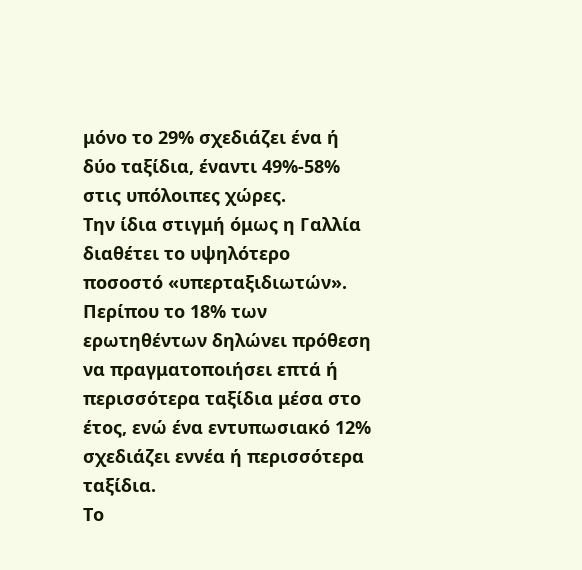μόνο το 29% σχεδιάζει ένα ή δύο ταξίδια, έναντι 49%-58% στις υπόλοιπες χώρες.
Την ίδια στιγμή όμως η Γαλλία διαθέτει το υψηλότερο ποσοστό «υπερταξιδιωτών». Περίπου το 18% των ερωτηθέντων δηλώνει πρόθεση να πραγματοποιήσει επτά ή περισσότερα ταξίδια μέσα στο έτος, ενώ ένα εντυπωσιακό 12% σχεδιάζει εννέα ή περισσότερα ταξίδια.
Το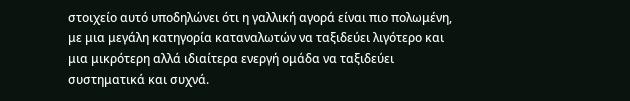στοιχείο αυτό υποδηλώνει ότι η γαλλική αγορά είναι πιο πολωμένη, με μια μεγάλη κατηγορία καταναλωτών να ταξιδεύει λιγότερο και μια μικρότερη αλλά ιδιαίτερα ενεργή ομάδα να ταξιδεύει συστηματικά και συχνά.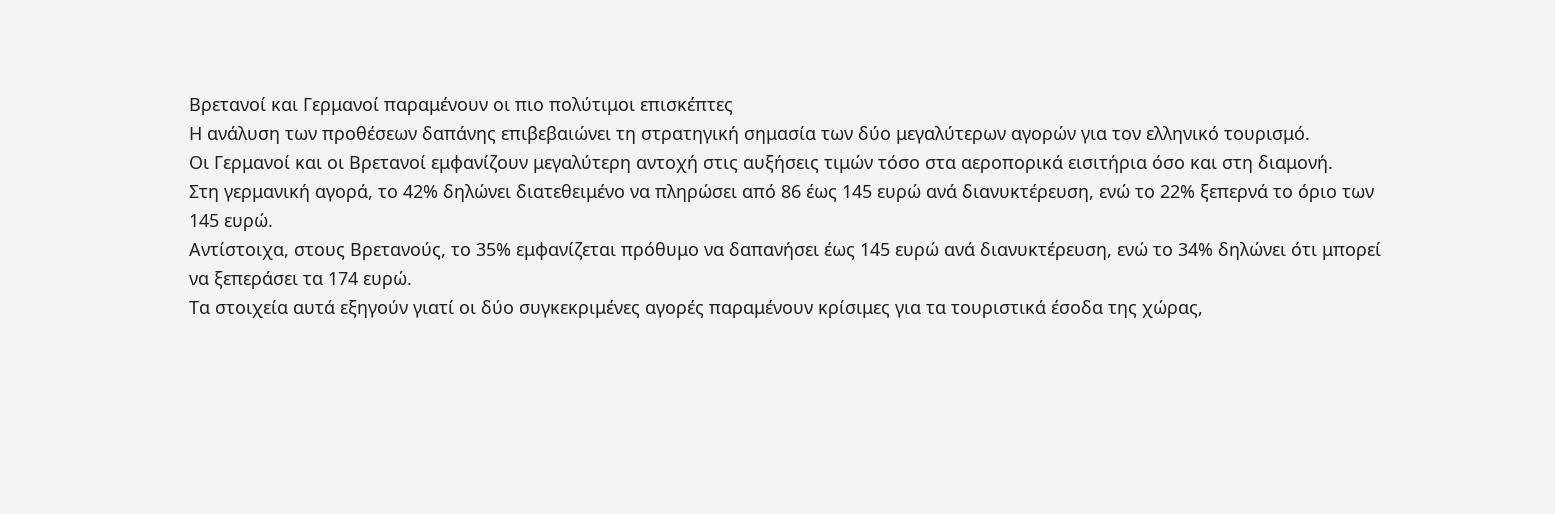Βρετανοί και Γερμανοί παραμένουν οι πιο πολύτιμοι επισκέπτες
Η ανάλυση των προθέσεων δαπάνης επιβεβαιώνει τη στρατηγική σημασία των δύο μεγαλύτερων αγορών για τον ελληνικό τουρισμό.
Οι Γερμανοί και οι Βρετανοί εμφανίζουν μεγαλύτερη αντοχή στις αυξήσεις τιμών τόσο στα αεροπορικά εισιτήρια όσο και στη διαμονή.
Στη γερμανική αγορά, το 42% δηλώνει διατεθειμένο να πληρώσει από 86 έως 145 ευρώ ανά διανυκτέρευση, ενώ το 22% ξεπερνά το όριο των 145 ευρώ.
Αντίστοιχα, στους Βρετανούς, το 35% εμφανίζεται πρόθυμο να δαπανήσει έως 145 ευρώ ανά διανυκτέρευση, ενώ το 34% δηλώνει ότι μπορεί να ξεπεράσει τα 174 ευρώ.
Τα στοιχεία αυτά εξηγούν γιατί οι δύο συγκεκριμένες αγορές παραμένουν κρίσιμες για τα τουριστικά έσοδα της χώρας,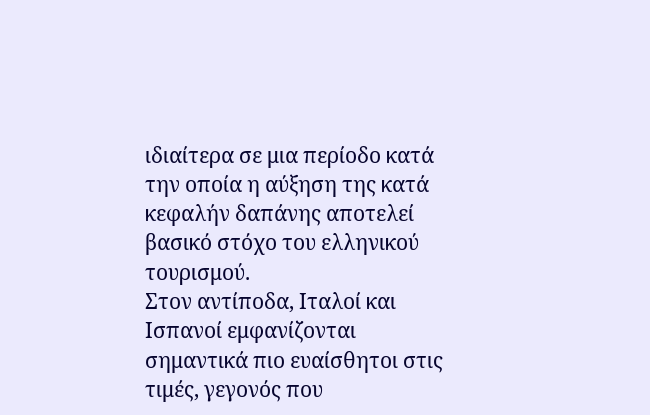ιδιαίτερα σε μια περίοδο κατά την οποία η αύξηση της κατά κεφαλήν δαπάνης αποτελεί βασικό στόχο του ελληνικού τουρισμού.
Στον αντίποδα, Ιταλοί και Ισπανοί εμφανίζονται σημαντικά πιο ευαίσθητοι στις τιμές, γεγονός που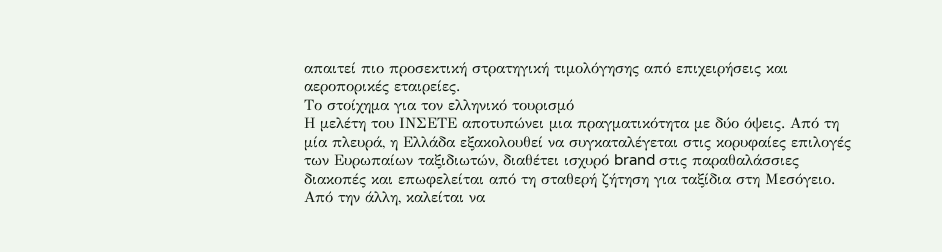απαιτεί πιο προσεκτική στρατηγική τιμολόγησης από επιχειρήσεις και αεροπορικές εταιρείες.
Το στοίχημα για τον ελληνικό τουρισμό
Η μελέτη του ΙΝΣΕΤΕ αποτυπώνει μια πραγματικότητα με δύο όψεις. Από τη μία πλευρά, η Ελλάδα εξακολουθεί να συγκαταλέγεται στις κορυφαίες επιλογές των Ευρωπαίων ταξιδιωτών, διαθέτει ισχυρό brand στις παραθαλάσσιες διακοπές και επωφελείται από τη σταθερή ζήτηση για ταξίδια στη Μεσόγειο. Από την άλλη, καλείται να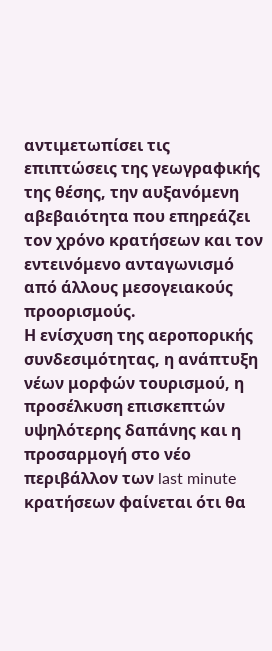αντιμετωπίσει τις επιπτώσεις της γεωγραφικής της θέσης, την αυξανόμενη αβεβαιότητα που επηρεάζει τον χρόνο κρατήσεων και τον εντεινόμενο ανταγωνισμό από άλλους μεσογειακούς προορισμούς.
Η ενίσχυση της αεροπορικής συνδεσιμότητας, η ανάπτυξη νέων μορφών τουρισμού, η προσέλκυση επισκεπτών υψηλότερης δαπάνης και η προσαρμογή στο νέο περιβάλλον των last minute κρατήσεων φαίνεται ότι θα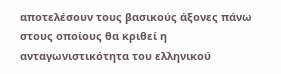αποτελέσουν τους βασικούς άξονες πάνω στους οποίους θα κριθεί η ανταγωνιστικότητα του ελληνικού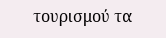τουρισμού τα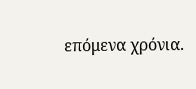επόμενα χρόνια.